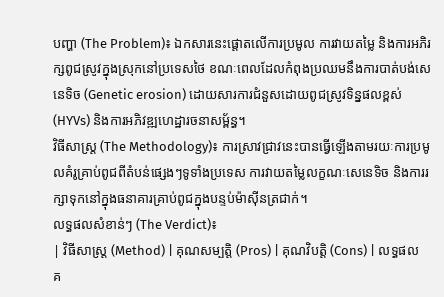បញ្ហា (The Problem)៖ ឯកសារនេះផ្តោតលើការប្រមូល ការវាយតម្លៃ និងការអភិរក្សពូជស្រូវក្នុងស្រុកនៅប្រទេសថៃ ខណៈពេលដែលកំពុងប្រឈមនឹងការបាត់បង់សេនេទិច (Genetic erosion) ដោយសារការជំនួសដោយពូជស្រូវទិន្នផលខ្ពស់ (HYVs) និងការអភិវឌ្ឍហេដ្ឋារចនាសម្ព័ន្ធ។
វិធីសាស្ត្រ (The Methodology)៖ ការស្រាវជ្រាវនេះបានធ្វើឡើងតាមរយៈការប្រមូលគំរូគ្រាប់ពូជពីតំបន់ផ្សេងៗទូទាំងប្រទេស ការវាយតម្លៃលក្ខណៈសេនេទិច និងការរក្សាទុកនៅក្នុងធនាគារគ្រាប់ពូជក្នុងបន្ទប់ម៉ាស៊ីនត្រជាក់។
លទ្ធផលសំខាន់ៗ (The Verdict)៖
| វិធីសាស្ត្រ (Method) | គុណសម្បត្តិ (Pros) | គុណវិបត្តិ (Cons) | លទ្ធផលគ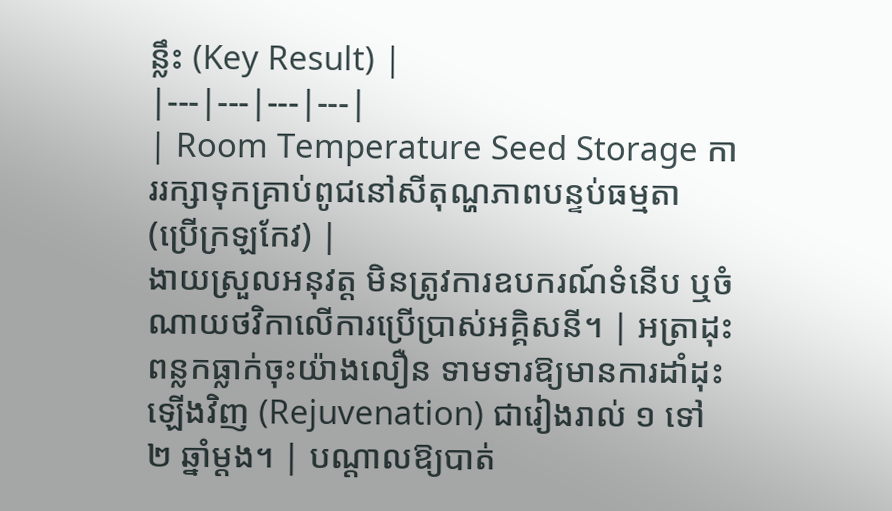ន្លឹះ (Key Result) |
|---|---|---|---|
| Room Temperature Seed Storage ការរក្សាទុកគ្រាប់ពូជនៅសីតុណ្ហភាពបន្ទប់ធម្មតា (ប្រើក្រឡកែវ) |
ងាយស្រួលអនុវត្ត មិនត្រូវការឧបករណ៍ទំនើប ឬចំណាយថវិកាលើការប្រើប្រាស់អគ្គិសនី។ | អត្រាដុះពន្លកធ្លាក់ចុះយ៉ាងលឿន ទាមទារឱ្យមានការដាំដុះឡើងវិញ (Rejuvenation) ជារៀងរាល់ ១ ទៅ ២ ឆ្នាំម្តង។ | បណ្តាលឱ្យបាត់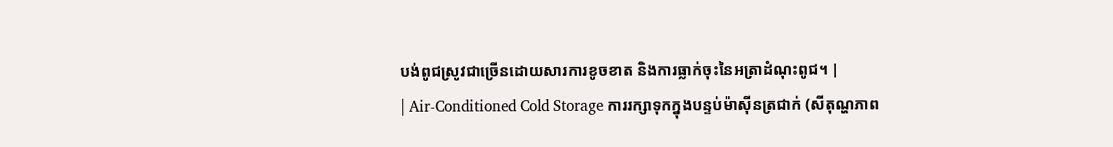បង់ពូជស្រូវជាច្រើនដោយសារការខូចខាត និងការធ្លាក់ចុះនៃអត្រាដំណុះពូជ។ |
| Air-Conditioned Cold Storage ការរក្សាទុកក្នុងបន្ទប់ម៉ាស៊ីនត្រជាក់ (សីតុណ្ហភាព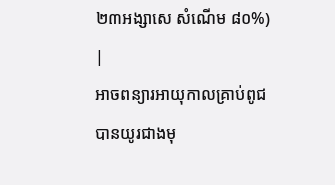២៣អង្សាសេ សំណើម ៨០%) |
អាចពន្យារអាយុកាលគ្រាប់ពូជបានយូរជាងមុ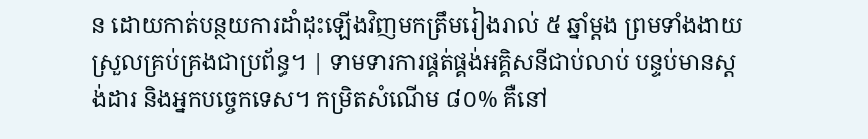ន ដោយកាត់បន្ថយការដាំដុះឡើងវិញមកត្រឹមរៀងរាល់ ៥ ឆ្នាំម្តង ព្រមទាំងងាយស្រួលគ្រប់គ្រងជាប្រព័ន្ធ។ | ទាមទារការផ្គត់ផ្គង់អគ្គិសនីជាប់លាប់ បន្ទប់មានស្តង់ដារ និងអ្នកបច្ចេកទេស។ កម្រិតសំណើម ៨០% គឺនៅ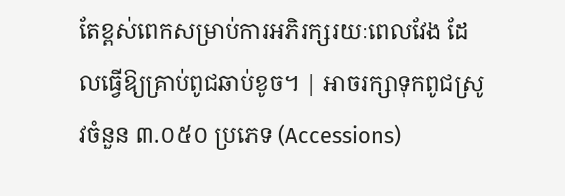តែខ្ពស់ពេកសម្រាប់ការអភិរក្សរយៈពេលវែង ដែលធ្វើឱ្យគ្រាប់ពូជឆាប់ខូច។ | អាចរក្សាទុកពូជស្រូវចំនួន ៣.០៥០ ប្រភេទ (Accessions)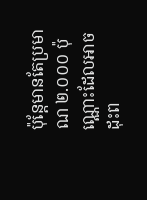ប៉ុន្តែមានតែប្រមាណ ២.០០០ ប៉ុណ្ណោះដែលអាចដុះព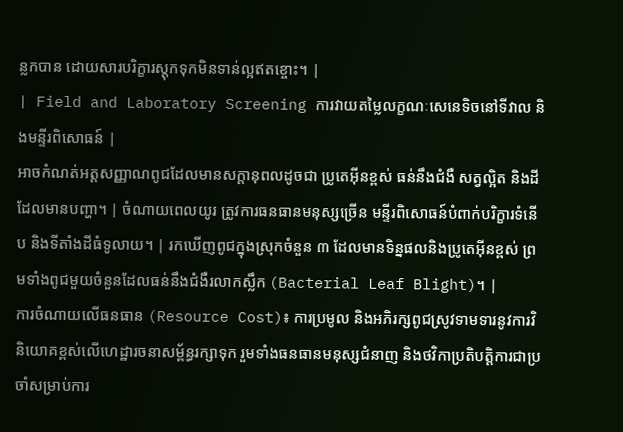ន្លកបាន ដោយសារបរិក្ខារស្តុកទុកមិនទាន់ល្អឥតខ្ចោះ។ |
| Field and Laboratory Screening ការវាយតម្លៃលក្ខណៈសេនេទិចនៅទីវាល និងមន្ទីរពិសោធន៍ |
អាចកំណត់អត្តសញ្ញាណពូជដែលមានសក្តានុពលដូចជា ប្រូតេអ៊ីនខ្ពស់ ធន់នឹងជំងឺ សត្វល្អិត និងដីដែលមានបញ្ហា។ | ចំណាយពេលយូរ ត្រូវការធនធានមនុស្សច្រើន មន្ទីរពិសោធន៍បំពាក់បរិក្ខារទំនើប និងទីតាំងដីធំទូលាយ។ | រកឃើញពូជក្នុងស្រុកចំនួន ៣ ដែលមានទិន្នផលនិងប្រូតេអ៊ីនខ្ពស់ ព្រមទាំងពូជមួយចំនួនដែលធន់នឹងជំងឺរលាកស្លឹក (Bacterial Leaf Blight)។ |
ការចំណាយលើធនធាន (Resource Cost)៖ ការប្រមូល និងអភិរក្សពូជស្រូវទាមទារនូវការវិនិយោគខ្ពស់លើហេដ្ឋារចនាសម្ព័ន្ធរក្សាទុក រួមទាំងធនធានមនុស្សជំនាញ និងថវិកាប្រតិបត្តិការជាប្រចាំសម្រាប់ការ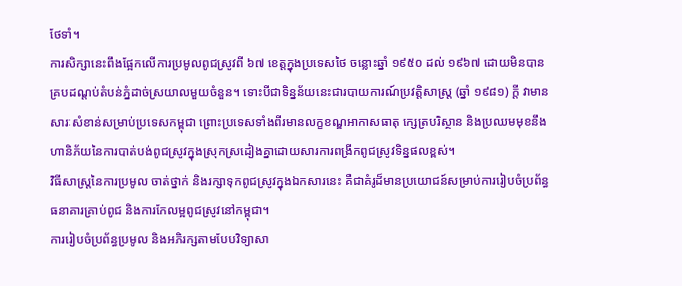ថែទាំ។
ការសិក្សានេះពឹងផ្អែកលើការប្រមូលពូជស្រូវពី ៦៧ ខេត្តក្នុងប្រទេសថៃ ចន្លោះឆ្នាំ ១៩៥០ ដល់ ១៩៦៧ ដោយមិនបានគ្របដណ្តប់តំបន់ភ្នំដាច់ស្រយាលមួយចំនួន។ ទោះបីជាទិន្នន័យនេះជារបាយការណ៍ប្រវត្តិសាស្ត្រ (ឆ្នាំ ១៩៨១) ក្ដី វាមានសារៈសំខាន់សម្រាប់ប្រទេសកម្ពុជា ព្រោះប្រទេសទាំងពីរមានលក្ខខណ្ឌអាកាសធាតុ ក្សេត្របរិស្ថាន និងប្រឈមមុខនឹងហានិភ័យនៃការបាត់បង់ពូជស្រូវក្នុងស្រុកស្រដៀងគ្នាដោយសារការពង្រីកពូជស្រូវទិន្នផលខ្ពស់។
វិធីសាស្ត្រនៃការប្រមូល ចាត់ថ្នាក់ និងរក្សាទុកពូជស្រូវក្នុងឯកសារនេះ គឺជាគំរូដ៏មានប្រយោជន៍សម្រាប់ការរៀបចំប្រព័ន្ធធនាគារគ្រាប់ពូជ និងការកែលម្អពូជស្រូវនៅកម្ពុជា។
ការរៀបចំប្រព័ន្ធប្រមូល និងអភិរក្សតាមបែបវិទ្យាសា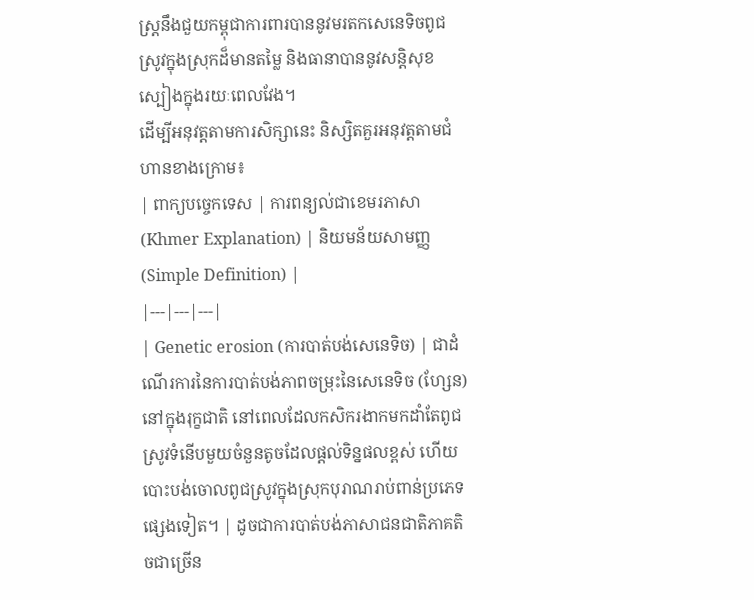ស្ត្រនឹងជួយកម្ពុជាការពារបាននូវមរតកសេនេទិចពូជស្រូវក្នុងស្រុកដ៏មានតម្លៃ និងធានាបាននូវសន្តិសុខស្បៀងក្នុងរយៈពេលវែង។
ដើម្បីអនុវត្តតាមការសិក្សានេះ និស្សិតគួរអនុវត្តតាមជំហានខាងក្រោម៖
| ពាក្យបច្ចេកទេស | ការពន្យល់ជាខេមរភាសា (Khmer Explanation) | និយមន័យសាមញ្ញ (Simple Definition) |
|---|---|---|
| Genetic erosion (ការបាត់បង់សេនេទិច) | ជាដំណើរការនៃការបាត់បង់ភាពចម្រុះនៃសេនេទិច (ហ្សែន) នៅក្នុងរុក្ខជាតិ នៅពេលដែលកសិករងាកមកដាំតែពូជស្រូវទំនើបមួយចំនួនតូចដែលផ្តល់ទិន្នផលខ្ពស់ ហើយបោះបង់ចោលពូជស្រូវក្នុងស្រុកបុរាណរាប់ពាន់ប្រភេទផ្សេងទៀត។ | ដូចជាការបាត់បង់ភាសាជនជាតិភាគតិចជាច្រើន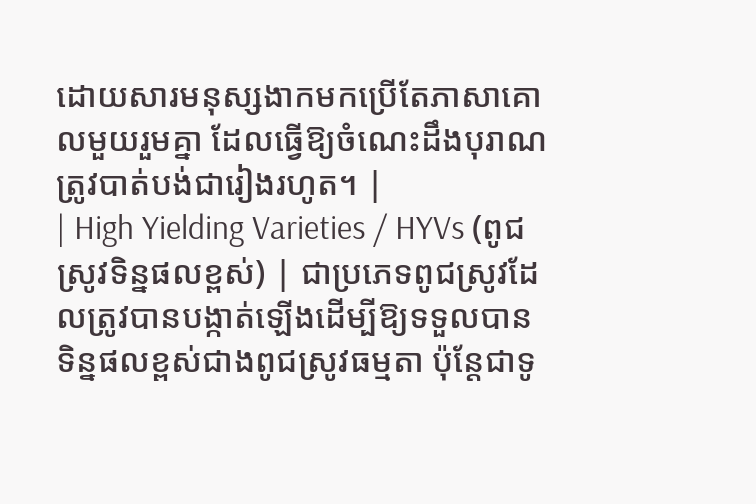ដោយសារមនុស្សងាកមកប្រើតែភាសាគោលមួយរួមគ្នា ដែលធ្វើឱ្យចំណេះដឹងបុរាណត្រូវបាត់បង់ជារៀងរហូត។ |
| High Yielding Varieties / HYVs (ពូជស្រូវទិន្នផលខ្ពស់) | ជាប្រភេទពូជស្រូវដែលត្រូវបានបង្កាត់ឡើងដើម្បីឱ្យទទួលបានទិន្នផលខ្ពស់ជាងពូជស្រូវធម្មតា ប៉ុន្តែជាទូ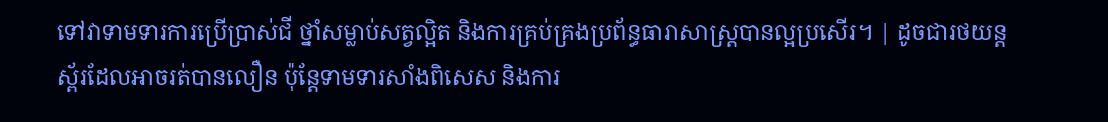ទៅវាទាមទារការប្រើប្រាស់ជី ថ្នាំសម្លាប់សត្វល្អិត និងការគ្រប់គ្រងប្រព័ន្ធធារាសាស្ត្របានល្អប្រសើរ។ | ដូចជារថយន្តស្ព័រដែលអាចរត់បានលឿន ប៉ុន្តែទាមទារសាំងពិសេស និងការ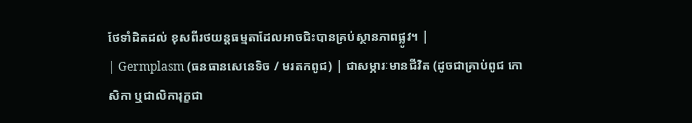ថែទាំដិតដល់ ខុសពីរថយន្តធម្មតាដែលអាចជិះបានគ្រប់ស្ថានភាពផ្លូវ។ |
| Germplasm (ធនធានសេនេទិច / មរតកពូជ) | ជាសម្ភារៈមានជីវិត (ដូចជាគ្រាប់ពូជ កោសិកា ឬជាលិការុក្ខជា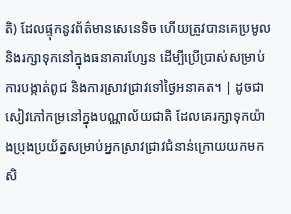តិ) ដែលផ្ទុកនូវព័ត៌មានសេនេទិច ហើយត្រូវបានគេប្រមូល និងរក្សាទុកនៅក្នុងធនាគារហ្សែន ដើម្បីប្រើប្រាស់សម្រាប់ការបង្កាត់ពូជ និងការស្រាវជ្រាវទៅថ្ងៃអនាគត។ | ដូចជាសៀវភៅកម្រនៅក្នុងបណ្ណាល័យជាតិ ដែលគេរក្សាទុកយ៉ាងប្រុងប្រយ័ត្នសម្រាប់អ្នកស្រាវជ្រាវជំនាន់ក្រោយយកមកសិ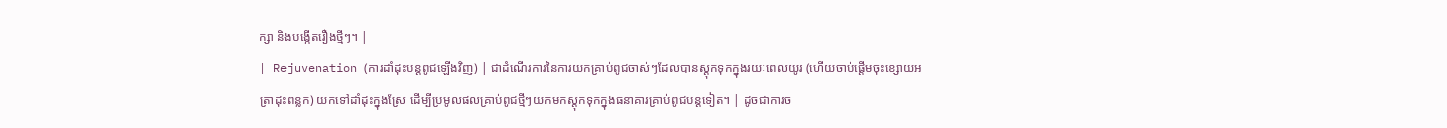ក្សា និងបង្កើតរឿងថ្មីៗ។ |
| Rejuvenation (ការដាំដុះបន្តពូជឡើងវិញ) | ជាដំណើរការនៃការយកគ្រាប់ពូជចាស់ៗដែលបានស្តុកទុកក្នុងរយៈពេលយូរ (ហើយចាប់ផ្តើមចុះខ្សោយអត្រាដុះពន្លក) យកទៅដាំដុះក្នុងស្រែ ដើម្បីប្រមូលផលគ្រាប់ពូជថ្មីៗយកមកស្តុកទុកក្នុងធនាគារគ្រាប់ពូជបន្តទៀត។ | ដូចជាការច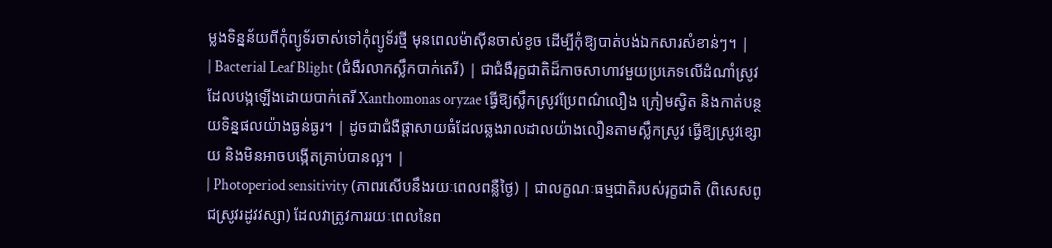ម្លងទិន្នន័យពីកុំព្យូទ័រចាស់ទៅកុំព្យូទ័រថ្មី មុនពេលម៉ាស៊ីនចាស់ខូច ដើម្បីកុំឱ្យបាត់បង់ឯកសារសំខាន់ៗ។ |
| Bacterial Leaf Blight (ជំងឺរលាកស្លឹកបាក់តេរី) | ជាជំងឺរុក្ខជាតិដ៏កាចសាហាវមួយប្រភេទលើដំណាំស្រូវ ដែលបង្កឡើងដោយបាក់តេរី Xanthomonas oryzae ធ្វើឱ្យស្លឹកស្រូវប្រែពណ៌លឿង ក្រៀមស្វិត និងកាត់បន្ថយទិន្នផលយ៉ាងធ្ងន់ធ្ងរ។ | ដូចជាជំងឺផ្តាសាយធំដែលឆ្លងរាលដាលយ៉ាងលឿនតាមស្លឹកស្រូវ ធ្វើឱ្យស្រូវខ្សោយ និងមិនអាចបង្កើតគ្រាប់បានល្អ។ |
| Photoperiod sensitivity (ភាពរសើបនឹងរយៈពេលពន្លឺថ្ងៃ) | ជាលក្ខណៈធម្មជាតិរបស់រុក្ខជាតិ (ពិសេសពូជស្រូវរដូវវស្សា) ដែលវាត្រូវការរយៈពេលនៃព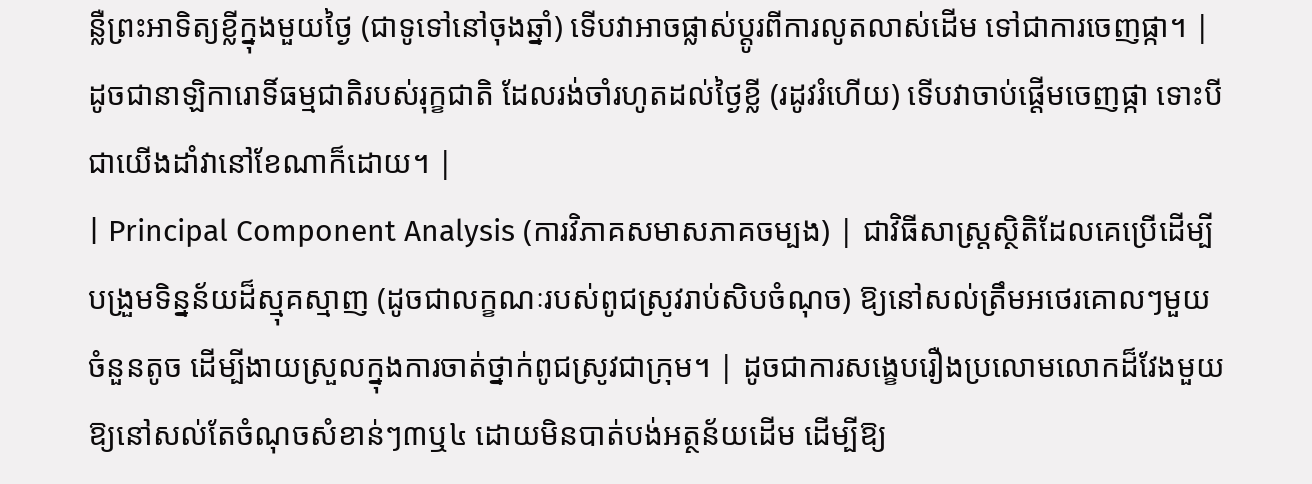ន្លឺព្រះអាទិត្យខ្លីក្នុងមួយថ្ងៃ (ជាទូទៅនៅចុងឆ្នាំ) ទើបវាអាចផ្លាស់ប្តូរពីការលូតលាស់ដើម ទៅជាការចេញផ្កា។ | ដូចជានាឡិការោទិ៍ធម្មជាតិរបស់រុក្ខជាតិ ដែលរង់ចាំរហូតដល់ថ្ងៃខ្លី (រដូវរំហើយ) ទើបវាចាប់ផ្តើមចេញផ្កា ទោះបីជាយើងដាំវានៅខែណាក៏ដោយ។ |
| Principal Component Analysis (ការវិភាគសមាសភាគចម្បង) | ជាវិធីសាស្ត្រស្ថិតិដែលគេប្រើដើម្បីបង្រួមទិន្នន័យដ៏ស្មុគស្មាញ (ដូចជាលក្ខណៈរបស់ពូជស្រូវរាប់សិបចំណុច) ឱ្យនៅសល់ត្រឹមអថេរគោលៗមួយចំនួនតូច ដើម្បីងាយស្រួលក្នុងការចាត់ថ្នាក់ពូជស្រូវជាក្រុម។ | ដូចជាការសង្ខេបរឿងប្រលោមលោកដ៏វែងមួយឱ្យនៅសល់តែចំណុចសំខាន់ៗ៣ឬ៤ ដោយមិនបាត់បង់អត្ថន័យដើម ដើម្បីឱ្យ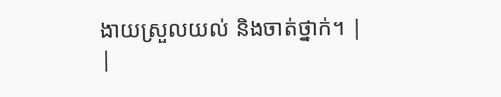ងាយស្រួលយល់ និងចាត់ថ្នាក់។ |
|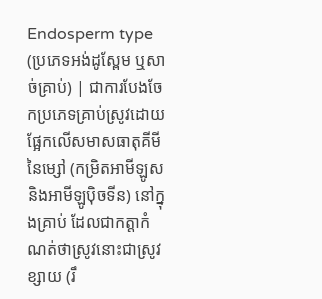Endosperm type (ប្រភេទអង់ដូស្ពែម ឬសាច់គ្រាប់) | ជាការបែងចែកប្រភេទគ្រាប់ស្រូវដោយផ្អែកលើសមាសធាតុគីមីនៃម្សៅ (កម្រិតអាមីឡូស និងអាមីឡូប៉ិចទីន) នៅក្នុងគ្រាប់ ដែលជាកត្តាកំណត់ថាស្រូវនោះជាស្រូវខ្សាយ (រឹ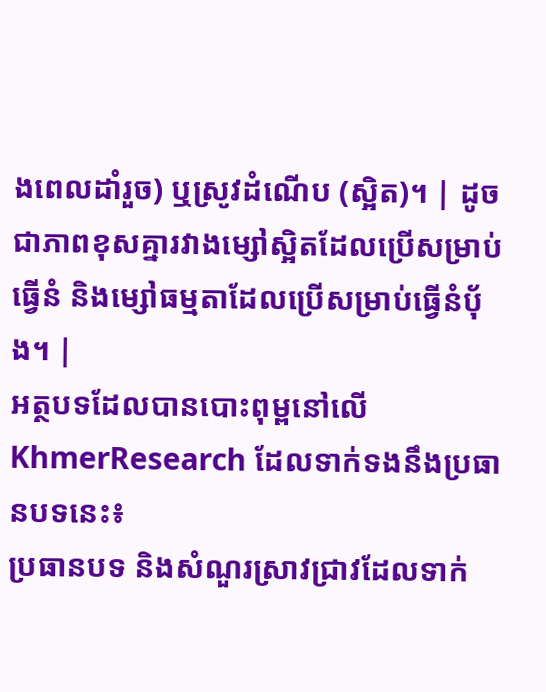ងពេលដាំរួច) ឬស្រូវដំណើប (ស្អិត)។ | ដូចជាភាពខុសគ្នារវាងម្សៅស្អិតដែលប្រើសម្រាប់ធ្វើនំ និងម្សៅធម្មតាដែលប្រើសម្រាប់ធ្វើនំប៉័ង។ |
អត្ថបទដែលបានបោះពុម្ពនៅលើ KhmerResearch ដែលទាក់ទងនឹងប្រធានបទនេះ៖
ប្រធានបទ និងសំណួរស្រាវជ្រាវដែលទាក់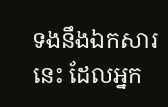ទងនឹងឯកសារនេះ ដែលអ្នក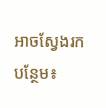អាចស្វែងរកបន្ថែម៖